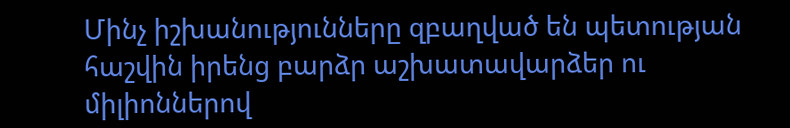Մինչ իշխանությունները զբաղված են պետության հաշվին իրենց բարձր աշխատավարձեր ու միլիոններով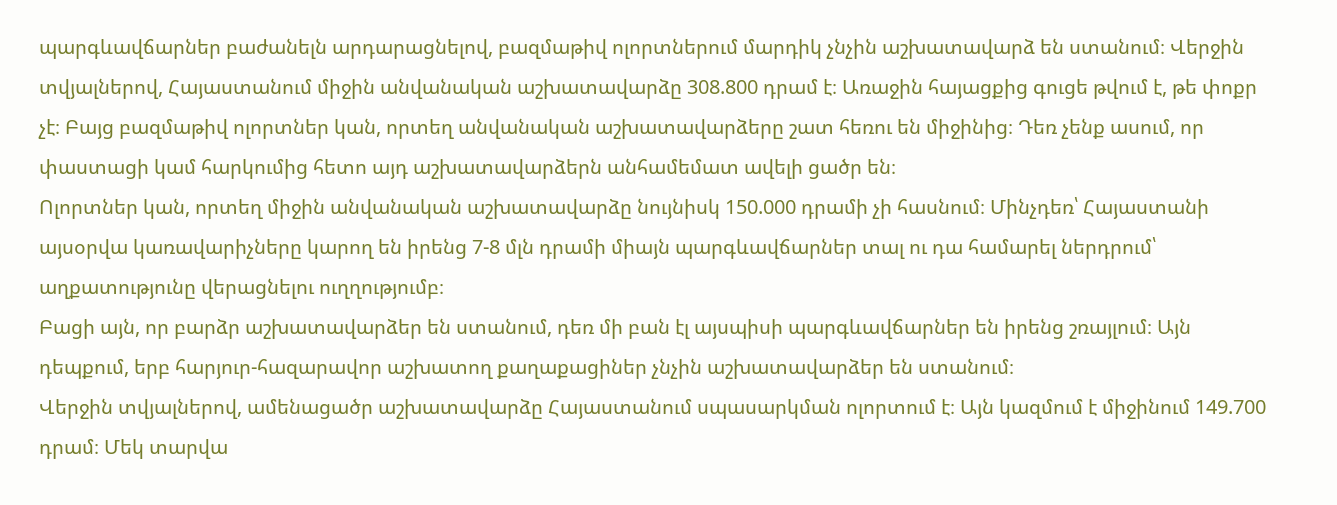պարգևավճարներ բաժանելն արդարացնելով, բազմաթիվ ոլորտներում մարդիկ չնչին աշխատավարձ են ստանում։ Վերջին տվյալներով, Հայաստանում միջին անվանական աշխատավարձը 308.800 դրամ է։ Առաջին հայացքից գուցե թվում է, թե փոքր չէ։ Բայց բազմաթիվ ոլորտներ կան, որտեղ անվանական աշխատավարձերը շատ հեռու են միջինից։ Դեռ չենք ասում, որ փաստացի կամ հարկումից հետո այդ աշխատավարձերն անհամեմատ ավելի ցածր են։
Ոլորտներ կան, որտեղ միջին անվանական աշխատավարձը նույնիսկ 150.000 դրամի չի հասնում։ Մինչդեռ՝ Հայաստանի այսօրվա կառավարիչները կարող են իրենց 7-8 մլն դրամի միայն պարգևավճարներ տալ ու դա համարել ներդրում՝ աղքատությունը վերացնելու ուղղությումբ։
Բացի այն, որ բարձր աշխատավարձեր են ստանում, դեռ մի բան էլ այսպիսի պարգևավճարներ են իրենց շռայլում։ Այն դեպքում, երբ հարյուր-հազարավոր աշխատող քաղաքացիներ չնչին աշխատավարձեր են ստանում։
Վերջին տվյալներով, ամենացածր աշխատավարձը Հայաստանում սպասարկման ոլորտում է։ Այն կազմում է միջինում 149.700 դրամ։ Մեկ տարվա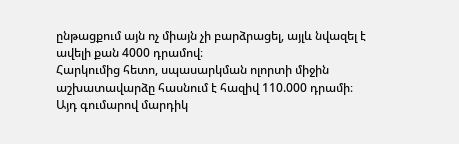ընթացքում այն ոչ միայն չի բարձրացել, այլև նվազել է ավելի քան 4000 դրամով։
Հարկումից հետո, սպասարկման ոլորտի միջին աշխատավարձը հասնում է հազիվ 110.000 դրամի։
Այդ գումարով մարդիկ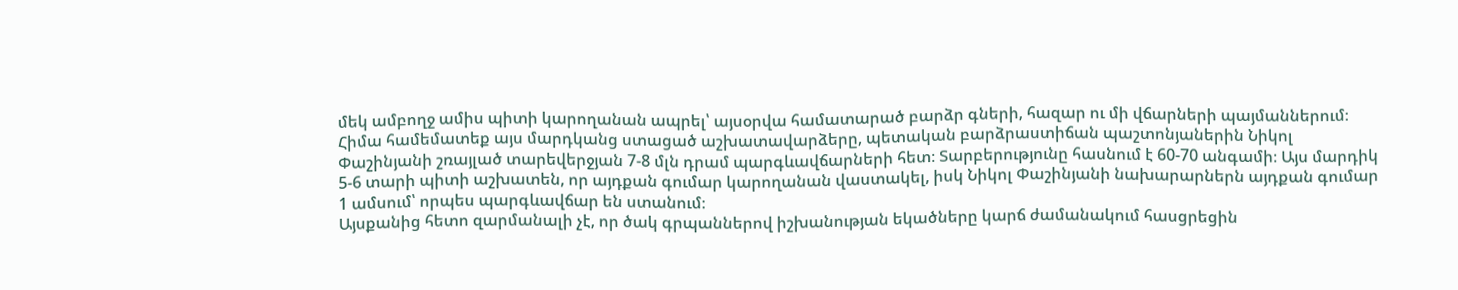մեկ ամբողջ ամիս պիտի կարողանան ապրել՝ այսօրվա համատարած բարձր գների, հազար ու մի վճարների պայմաններում։ Հիմա համեմատեք այս մարդկանց ստացած աշխատավարձերը, պետական բարձրաստիճան պաշտոնյաներին Նիկոլ Փաշինյանի շռայլած տարեվերջյան 7-8 մլն դրամ պարգևավճարների հետ։ Տարբերությունը հասնում է 60-70 անգամի։ Այս մարդիկ 5-6 տարի պիտի աշխատեն, որ այդքան գումար կարողանան վաստակել, իսկ Նիկոլ Փաշինյանի նախարարներն այդքան գումար 1 ամսում՝ որպես պարգևավճար են ստանում։
Այսքանից հետո զարմանալի չէ, որ ծակ գրպաններով իշխանության եկածները կարճ ժամանակում հասցրեցին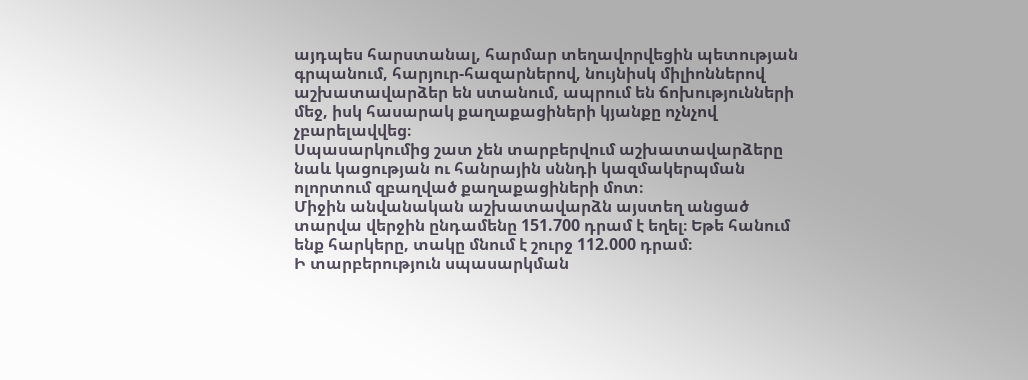այդպես հարստանալ, հարմար տեղավորվեցին պետության գրպանում, հարյուր-հազարներով, նույնիսկ միլիոններով աշխատավարձեր են ստանում, ապրում են ճոխությունների մեջ, իսկ հասարակ քաղաքացիների կյանքը ոչնչով չբարելավվեց։
Սպասարկումից շատ չեն տարբերվում աշխատավարձերը նաև կացության ու հանրային սննդի կազմակերպման ոլորտում զբաղված քաղաքացիների մոտ։
Միջին անվանական աշխատավարձն այստեղ անցած տարվա վերջին ընդամենը 151.700 դրամ է եղել։ Եթե հանում ենք հարկերը, տակը մնում է շուրջ 112.000 դրամ։
Ի տարբերություն սպասարկման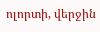ոլորտի, վերջին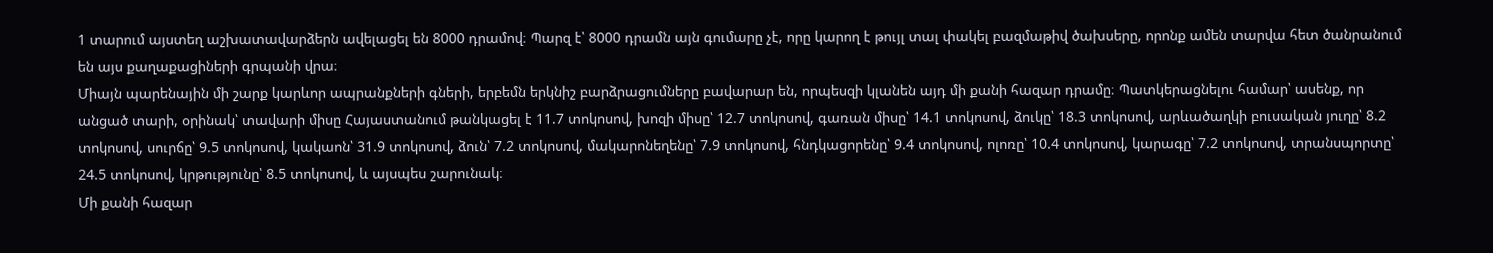1 տարում այստեղ աշխատավարձերն ավելացել են 8000 դրամով։ Պարզ է՝ 8000 դրամն այն գումարը չէ, որը կարող է թույլ տալ փակել բազմաթիվ ծախսերը, որոնք ամեն տարվա հետ ծանրանում են այս քաղաքացիների գրպանի վրա։
Միայն պարենային մի շարք կարևոր ապրանքների գների, երբեմն երկնիշ բարձրացումները բավարար են, որպեսզի կլանեն այդ մի քանի հազար դրամը։ Պատկերացնելու համար՝ ասենք, որ անցած տարի, օրինակ՝ տավարի միսը Հայաստանում թանկացել է 11.7 տոկոսով, խոզի միսը՝ 12.7 տոկոսով, գառան միսը՝ 14.1 տոկոսով, ձուկը՝ 18.3 տոկոսով, արևածաղկի բուսական յուղը՝ 8.2 տոկոսով, սուրճը՝ 9.5 տոկոսով, կակաոն՝ 31.9 տոկոսով, ձուն՝ 7.2 տոկոսով, մակարոնեղենը՝ 7.9 տոկոսով, հնդկացորենը՝ 9.4 տոկոսով, ոլոռը՝ 10.4 տոկոսով, կարագը՝ 7.2 տոկոսով, տրանսպորտը՝ 24.5 տոկոսով, կրթությունը՝ 8.5 տոկոսով, և այսպես շարունակ։
Մի քանի հազար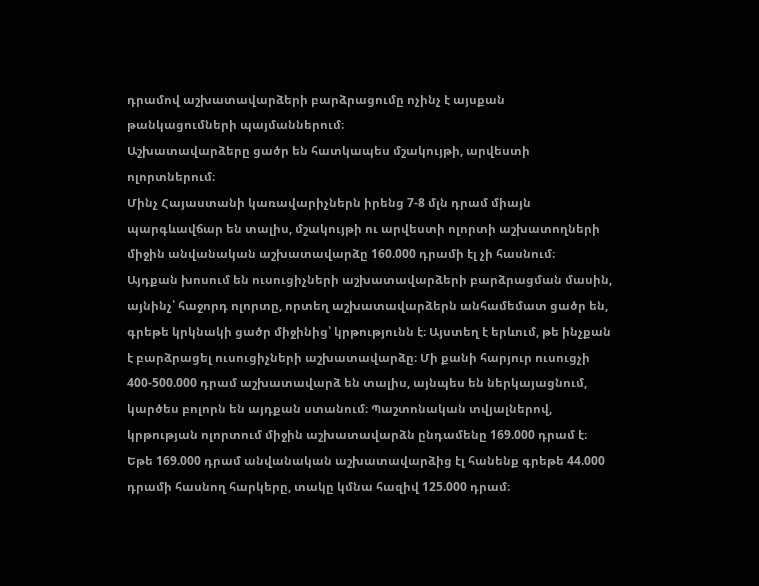դրամով աշխատավարձերի բարձրացումը ոչինչ է այսքան թանկացումների պայմաններում։
Աշխատավարձերը ցածր են հատկապես մշակույթի, արվեստի ոլորտներում։
Մինչ Հայաստանի կառավարիչներն իրենց 7-8 մլն դրամ միայն պարգևավճար են տալիս, մշակույթի ու արվեստի ոլորտի աշխատողների միջին անվանական աշխատավարձը 160.000 դրամի էլ չի հասնում։
Այդքան խոսում են ուսուցիչների աշխատավարձերի բարձրացման մասին, այնինչ՝ հաջորդ ոլորտը, որտեղ աշխատավարձերն անհամեմատ ցածր են, գրեթե կրկնակի ցածր միջինից՝ կրթությունն է։ Այստեղ է երևում, թե ինչքան է բարձրացել ուսուցիչների աշխատավարձը։ Մի քանի հարյուր ուսուցչի 400-500.000 դրամ աշխատավարձ են տալիս, այնպես են ներկայացնում, կարծես բոլորն են այդքան ստանում։ Պաշտոնական տվյալներով, կրթության ոլորտում միջին աշխատավարձն ընդամենը 169.000 դրամ է։
Եթե 169.000 դրամ անվանական աշխատավարձից էլ հանենք գրեթե 44.000 դրամի հասնող հարկերը, տակը կմնա հազիվ 125.000 դրամ։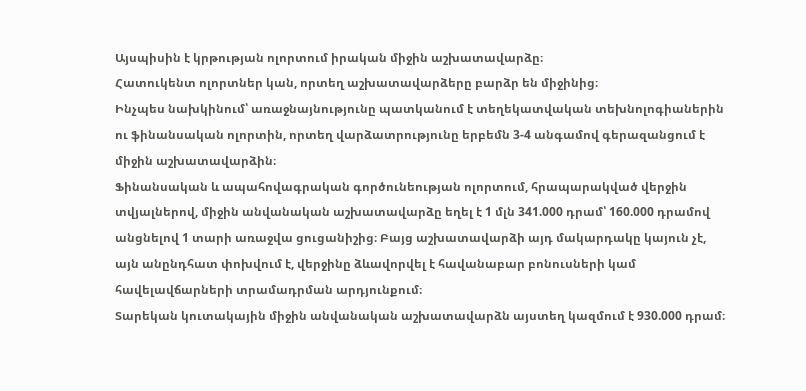Այսպիսին է կրթության ոլորտում իրական միջին աշխատավարձը։
Հատուկենտ ոլորտներ կան, որտեղ աշխատավարձերը բարձր են միջինից։
Ինչպես նախկինում՝ առաջնայնությունը պատկանում է տեղեկատվական տեխնոլոգիաներին ու ֆինանսական ոլորտին, որտեղ վարձատրությունը երբեմն 3-4 անգամով գերազանցում է միջին աշխատավարձին։
Ֆինանսական և ապահովագրական գործունեության ոլորտում, հրապարակված վերջին տվյալներով, միջին անվանական աշխատավարձը եղել է 1 մլն 341.000 դրամ՝ 160.000 դրամով անցնելով 1 տարի առաջվա ցուցանիշից։ Բայց աշխատավարձի այդ մակարդակը կայուն չէ, այն անընդհատ փոխվում է, վերջինը ձևավորվել է հավանաբար բոնուսների կամ հավելավճարների տրամադրման արդյունքում։
Տարեկան կուտակային միջին անվանական աշխատավարձն այստեղ կազմում է 930.000 դրամ։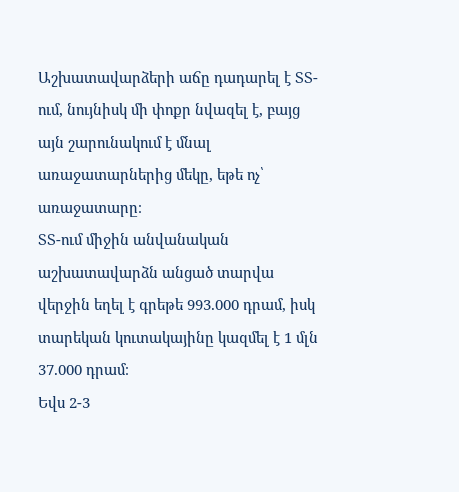Աշխատավարձերի աճը դադարել է ՏՏ-ում, նույնիսկ մի փոքր նվազել է, բայց այն շարունակում է մնալ առաջատարներից մեկը, եթե ոչ՝ առաջատարը։
ՏՏ-ում միջին անվանական աշխատավարձն անցած տարվա վերջին եղել է գրեթե 993.000 դրամ, իսկ տարեկան կուտակայինը կազմել է 1 մլն 37.000 դրամ։
Եվս 2-3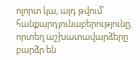ոլորտ կա, այդ թվում՝ հանքարդյունաբերությունը, որտեղ աշխատավարձերը բարձր են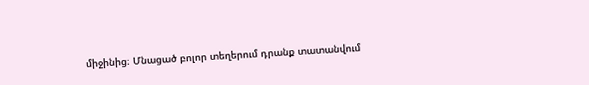միջինից։ Մնացած բոլոր տեղերում դրանք տատանվում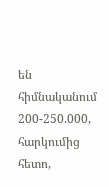են հիմնականում 200-250.000, հարկումից հետո,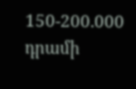150-200.000 դրամի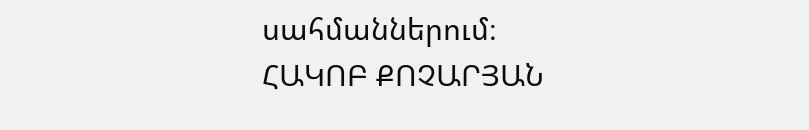սահմաններում։
ՀԱԿՈԲ ՔՈՉԱՐՅԱՆ